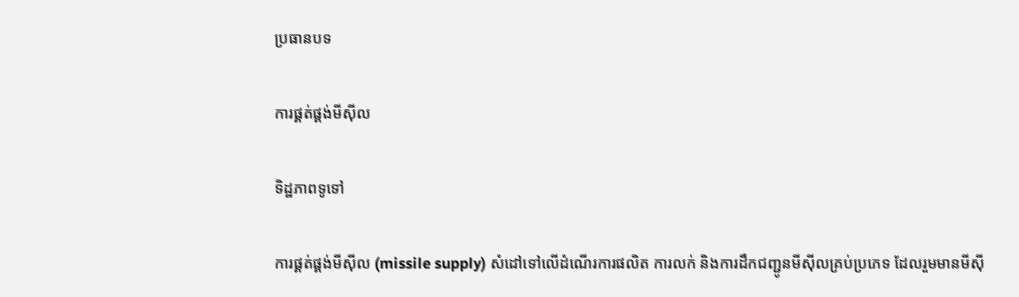ប្រធានបទ

ការផ្គត់ផ្គង់មីស៊ីល

ទិដ្ឋភាពទូទៅ

ការផ្គត់ផ្គង់មីស៊ីល (missile supply) សំដៅទៅលើដំណើរការផលិត ការលក់ និងការដឹកជញ្ជូនមីស៊ីលគ្រប់ប្រភេទ ដែលរួមមានមីស៊ី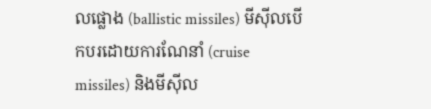លផ្លោង (ballistic missiles) មីស៊ីលបើកបរដោយការណែនាំ (cruise missiles) និងមីស៊ីល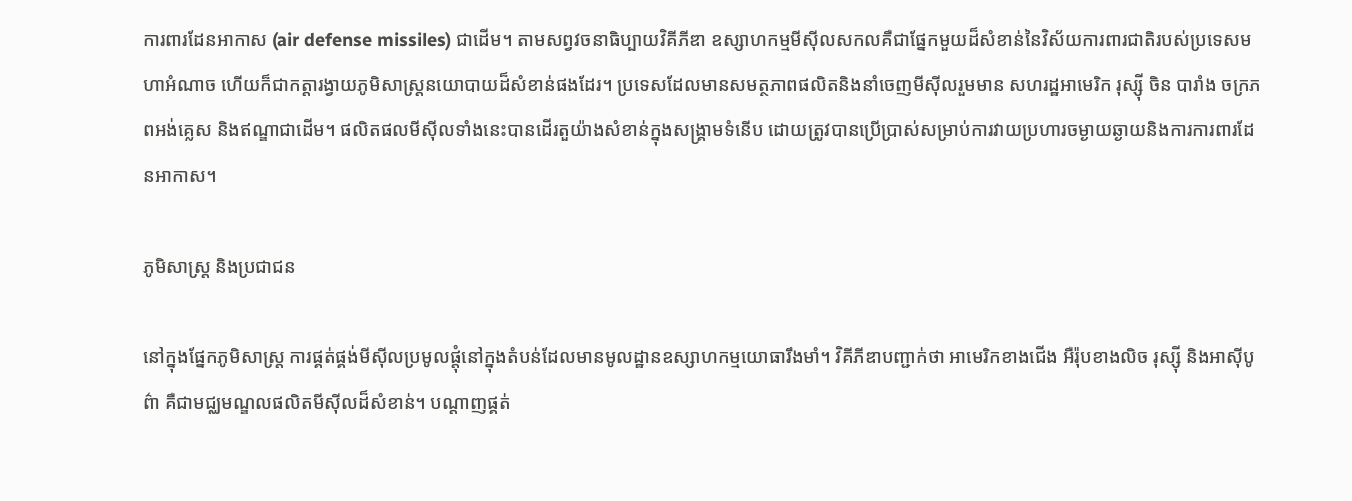ការពារដែនអាកាស (air defense missiles) ជាដើម។ តាមសព្វវចនាធិប្បាយវិគីភីឌា ឧស្សាហកម្មមីស៊ីលសកលគឺជាផ្នែកមួយដ៏សំខាន់នៃវិស័យការពារជាតិរបស់ប្រទេសមហាអំណាច ហើយក៏ជាកត្តារង្វាយភូមិសាស្ត្រនយោបាយដ៏សំខាន់ផងដែរ។ ប្រទេសដែលមានសមត្ថភាពផលិតនិងនាំចេញមីស៊ីលរួមមាន សហរដ្ឋអាមេរិក រុស្ស៊ី ចិន បារាំង ចក្រភពអង់គ្លេស និងឥណ្ឌាជាដើម។ ផលិតផលមីស៊ីលទាំងនេះបានដើរតួយ៉ាងសំខាន់ក្នុងសង្គ្រាមទំនើប ដោយត្រូវបានប្រើប្រាស់សម្រាប់ការវាយប្រហារចម្ងាយឆ្ងាយនិងការការពារដែនអាកាស។

ភូមិសាស្ត្រ និងប្រជាជន

នៅក្នុងផ្នែកភូមិសាស្ត្រ ការផ្គត់ផ្គង់មីស៊ីលប្រមូលផ្តុំនៅក្នុងតំបន់ដែលមានមូលដ្ឋានឧស្សាហកម្មយោធារឹងមាំ។ វិគីភីឌាបញ្ជាក់ថា អាមេរិកខាងជើង អឺរ៉ុបខាងលិច រុស្ស៊ី និងអាស៊ីបូព៌ា គឺជាមជ្ឈមណ្ឌលផលិតមីស៊ីលដ៏សំខាន់។ បណ្តាញផ្គត់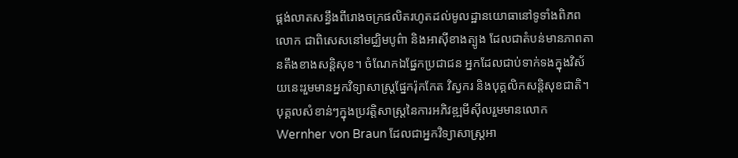ផ្គង់លាតសន្ធឹងពីរោងចក្រផលិតរហូតដល់មូលដ្ឋានយោធានៅទូទាំងពិភពលោក ជាពិសេសនៅមជ្ឈិមបូព៌ា និងអាស៊ីខាងត្បូង ដែលជាតំបន់មានភាពតានតឹងខាងសន្តិសុខ។ ចំណែកឯផ្នែកប្រជាជន អ្នកដែលជាប់ទាក់ទងក្នុងវិស័យនេះរួមមានអ្នកវិទ្យាសាស្ត្រផ្នែករ៉ុកកែត វិស្វករ និងបុគ្គលិកសន្តិសុខជាតិ។ បុគ្គលសំខាន់ៗក្នុងប្រវត្តិសាស្ត្រនៃការអភិវឌ្ឍមីស៊ីលរួមមានលោក Wernher von Braun ដែលជាអ្នកវិទ្យាសាស្ត្រអា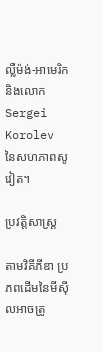ល្លឺម៉ង់-អាមេរិក និងលោក Sergei Korolev នៃសហភាពសូវៀត។

ប្រវត្តិសាស្ត្រ

តាមវិគីភីឌា ប្រភពដើមនៃមីស៊ីលអាចត្រូ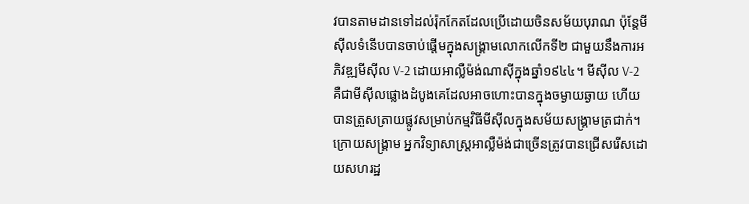វបានតាមដានទៅដល់រ៉ុកកែតដែលប្រើដោយចិនសម័យបុរាណ ប៉ុន្តែមីស៊ីលទំនើបបានចាប់ផ្តើមក្នុងសង្គ្រាមលោកលើកទី២ ជាមួយនឹងការអភិវឌ្ឍមីស៊ីល V-2 ដោយអាល្លឺម៉ង់ណាស៊ីក្នុងឆ្នាំ១៩៤៤។ មីស៊ីល V-2 គឺជាមីស៊ីលផ្លោងដំបូងគេដែលអាចហោះបានក្នុងចម្ងាយឆ្ងាយ ហើយបានត្រួសត្រាយផ្លូវសម្រាប់កម្មវិធីមីស៊ីលក្នុងសម័យសង្គ្រាមត្រជាក់។ ក្រោយសង្គ្រាម អ្នកវិទ្យាសាស្ត្រអាល្លឺម៉ង់ជាច្រើនត្រូវបានជ្រើសរើសដោយសហរដ្ឋ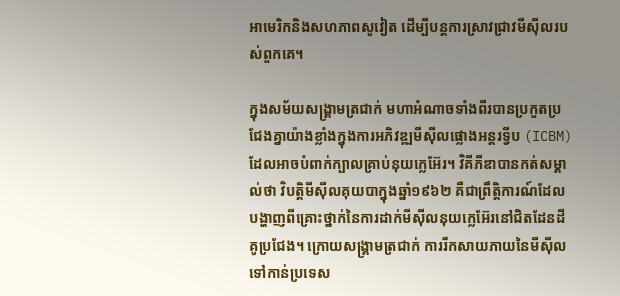អាមេរិកនិងសហភាពសូវៀត ដើម្បីបន្តការស្រាវជ្រាវមីស៊ីលរបស់ពួកគេ។

ក្នុងសម័យសង្គ្រាមត្រជាក់ មហាអំណាចទាំងពីរបានប្រកួតប្រជែងគ្នាយ៉ាងខ្លាំងក្នុងការអភិវឌ្ឍមីស៊ីលផ្លោងអន្តរទ្វីប (ICBM) ដែលអាចបំពាក់ក្បាលគ្រាប់នុយក្លេអ៊ែរ។ វិគីភីឌាបានកត់សម្គាល់ថា វិបត្តិមីស៊ីលគុយបាក្នុងឆ្នាំ១៩៦២ គឺជាព្រឹត្តិការណ៍ដែលបង្ហាញពីគ្រោះថ្នាក់នៃការដាក់មីស៊ីលនុយក្លេអ៊ែរនៅជិតដែនដីគូប្រជែង។ ក្រោយសង្គ្រាមត្រជាក់ ការរីកសាយភាយនៃមីស៊ីលទៅកាន់ប្រទេស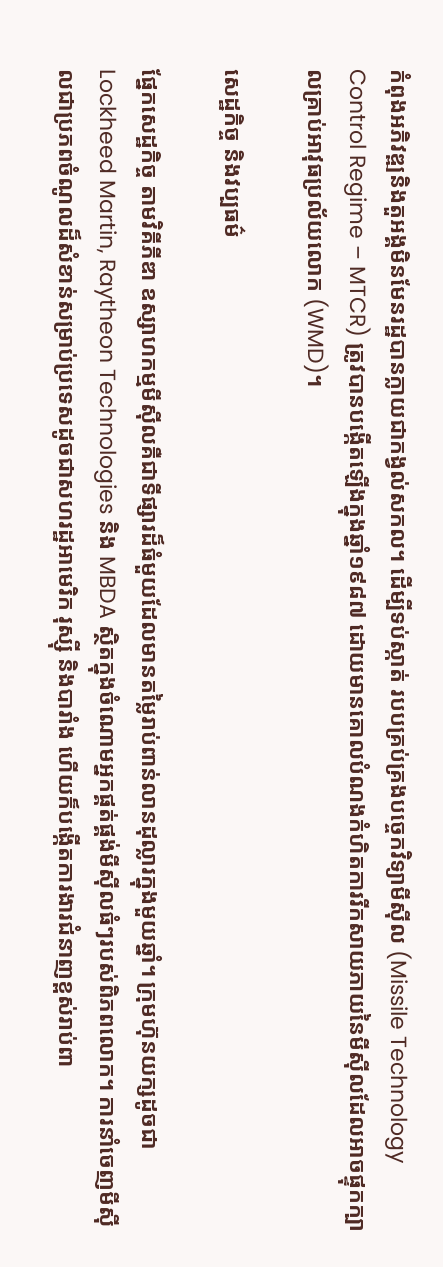កំពុងអភិវឌ្ឍនិងតួអង្គមិនមែនរដ្ឋបានក្លាយជាកង្វល់សកល។ ដើម្បីទប់ស្កាត់ របបគ្រប់គ្រងបច្ចេកវិទ្យាមីស៊ីល (Missile Technology Control Regime – MTCR) ត្រូវបានបង្កើតឡើងក្នុងឆ្នាំ១៩៨៧ ដោយមានគោលបំណងកំហិតការរីកសាយភាយនៃមីស៊ីលដែលអាចផ្ទុកក្បាលគ្រាប់អាវុធប្រល័យលោក (WMD)។

សេដ្ឋកិច្ច និងវប្បធម៌

ផ្នែកសេដ្ឋកិច្ច តាមវិគីភីឌា ឧស្សាហកម្មមីស៊ីលគឺជាទីផ្សារដ៏ធំមួយដែលមានតម្លៃរាប់ពាន់លានដុល្លារក្នុងមួយឆ្នាំ។ ក្រុមហ៊ុនយក្សដូចជា Lockheed Martin, Raytheon Technologies និង MBDA ស្ថិតក្នុងចំណោមអ្នកផ្គត់ផ្គង់មីស៊ីលធំៗរបស់ពិភពលោក។ ការនាំចេញមីស៊ីលជាប្រភពចំណូលដ៏សំខាន់សម្រាប់ប្រទេសដូចជាសហរដ្ឋអាមេរិក រុស្ស៊ី និងបារាំង ហើយក៏បង្កើតការងារជំនាញខ្ពស់រាប់ពា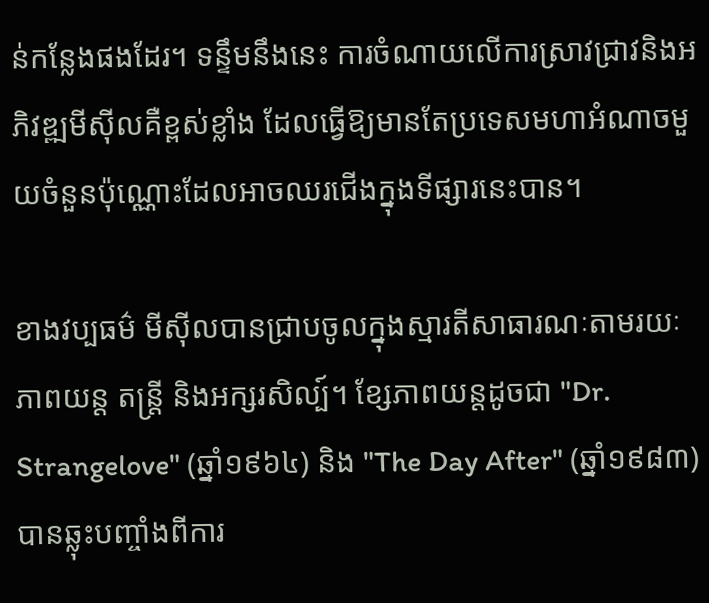ន់កន្លែងផងដែរ។ ទន្ទឹមនឹងនេះ ការចំណាយលើការស្រាវជ្រាវនិងអភិវឌ្ឍមីស៊ីលគឺខ្ពស់ខ្លាំង ដែលធ្វើឱ្យមានតែប្រទេសមហាអំណាចមួយចំនួនប៉ុណ្ណោះដែលអាចឈរជើងក្នុងទីផ្សារនេះបាន។

ខាងវប្បធម៌ មីស៊ីលបានជ្រាបចូលក្នុងស្មារតីសាធារណៈតាមរយៈភាពយន្ត តន្ត្រី និងអក្សរសិល្ប៍។ ខ្សែភាពយន្តដូចជា "Dr. Strangelove" (ឆ្នាំ១៩៦៤) និង "The Day After" (ឆ្នាំ១៩៨៣) បានឆ្លុះបញ្ចាំងពីការ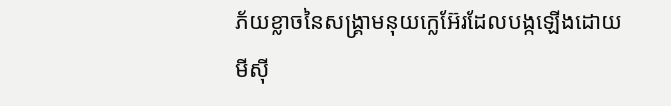ភ័យខ្លាចនៃសង្គ្រាមនុយក្លេអ៊ែរដែលបង្កឡើងដោយមីស៊ី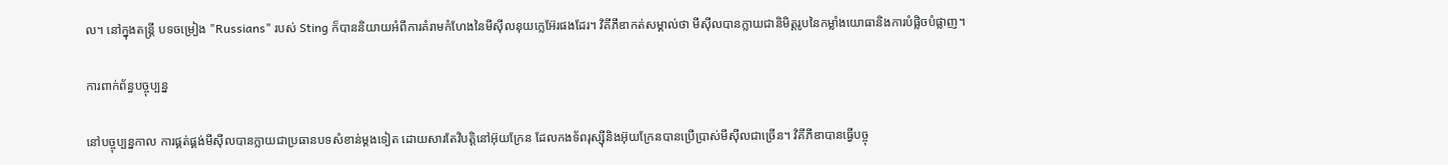ល។ នៅក្នុងតន្ត្រី បទចម្រៀង "Russians" របស់ Sting ក៏បាននិយាយអំពីការគំរាមកំហែងនៃមីស៊ីលនុយក្លេអ៊ែរផងដែរ។ វិគីភីឌាកត់សម្គាល់ថា មីស៊ីលបានក្លាយជានិមិត្តរូបនៃកម្លាំងយោធានិងការបំផ្លិចបំផ្លាញ។

ការពាក់ព័ន្ធបច្ចុប្បន្ន

នៅបច្ចុប្បន្នកាល ការផ្គត់ផ្គង់មីស៊ីលបានក្លាយជាប្រធានបទសំខាន់ម្តងទៀត ដោយសារតែវិបត្តិនៅអ៊ុយក្រែន ដែលកងទ័ពរុស្ស៊ីនិងអ៊ុយក្រែនបានប្រើប្រាស់មីស៊ីលជាច្រើន។ វិគីភីឌាបានធ្វើបច្ចុ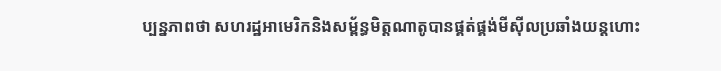ប្បន្នភាពថា សហរដ្ឋអាមេរិកនិងសម្ព័ន្ធមិត្តណាតូបានផ្គត់ផ្គង់មីស៊ីលប្រឆាំងយន្តហោះ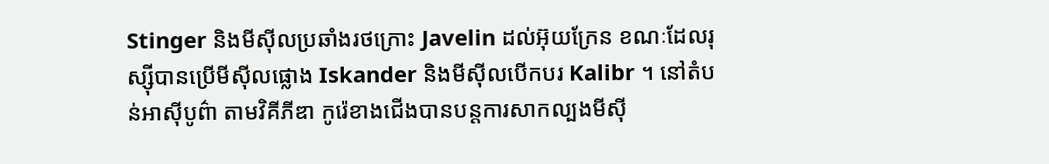Stinger និងមីស៊ីលប្រឆាំងរថក្រោះ Javelin ដល់អ៊ុយក្រែន ខណៈដែលរុស្ស៊ីបានប្រើមីស៊ីលផ្លោង Iskander និងមីស៊ីលបើកបរ Kalibr ។ នៅតំបន់អាស៊ីបូព៌ា តាមវិគីភីឌា កូរ៉េខាងជើងបានបន្តការសាកល្បងមីស៊ី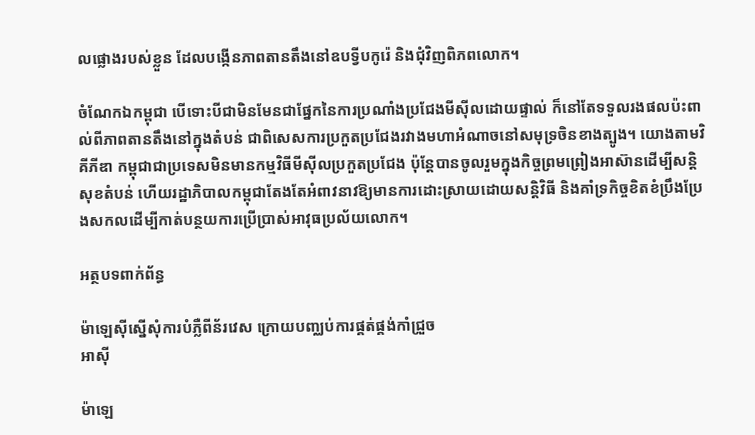លផ្លោងរបស់ខ្លួន ដែលបង្កើនភាពតានតឹងនៅឧបទ្វីបកូរ៉េ និងជុំវិញពិភពលោក។

ចំណែកឯកម្ពុជា បើទោះបីជាមិនមែនជាផ្នែកនៃការប្រណាំងប្រជែងមីស៊ីលដោយផ្ទាល់ ក៏នៅតែទទួលរងផលប៉ះពាល់ពីភាពតានតឹងនៅក្នុងតំបន់ ជាពិសេសការប្រកួតប្រជែងរវាងមហាអំណាចនៅសមុទ្រចិនខាងត្បូង។ យោងតាមវិគីភីឌា កម្ពុជាជាប្រទេសមិនមានកម្មវិធីមីស៊ីលប្រកួតប្រជែង ប៉ុន្តែបានចូលរួមក្នុងកិច្ចព្រមព្រៀងអាស៊ានដើម្បីសន្តិសុខតំបន់ ហើយរដ្ឋាភិបាលកម្ពុជាតែងតែអំពាវនាវឱ្យមានការដោះស្រាយដោយសន្តិវិធី និងគាំទ្រកិច្ចខិតខំប្រឹងប្រែងសកលដើម្បីកាត់បន្ថយការប្រើប្រាស់អាវុធប្រល័យលោក។

អត្ថបទពាក់ព័ន្ធ

ម៉ាឡេស៊ីស្នើសុំការបំភ្លឺពីន័រវេស ក្រោយបញ្ឈប់ការផ្គត់ផ្គង់កាំជ្រួច
អាស៊ី

ម៉ាឡេ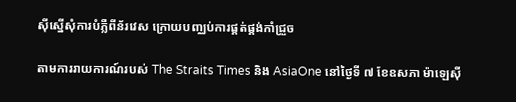ស៊ីស្នើសុំការបំភ្លឺពីន័រវេស ក្រោយបញ្ឈប់ការផ្គត់ផ្គង់កាំជ្រួច

តាមការរាយការណ៍របស់ The Straits Times និង AsiaOne នៅថ្ងៃទី ៧ ខែឧសភា ម៉ាឡេស៊ី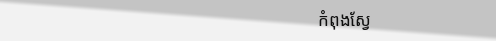កំពុងស្វែ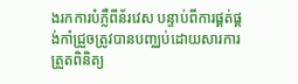ងរកការបំភ្លឺពីន័រវេស បន្ទាប់ពីការផ្គត់ផ្គង់កាំជ្រួចត្រូវបានបញ្ឈប់ដោយសារការត្រួតពិនិត្យ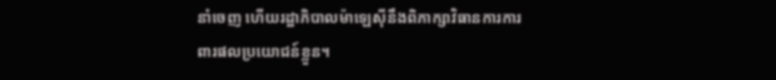នាំចេញ ហើយរដ្ឋាភិបាលម៉ាឡេស៊ីនឹងពិភាក្សាវិធានការការពារផលប្រយោជន៍ខ្លួន។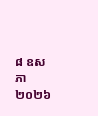៨ ឧសភា ២០២៦